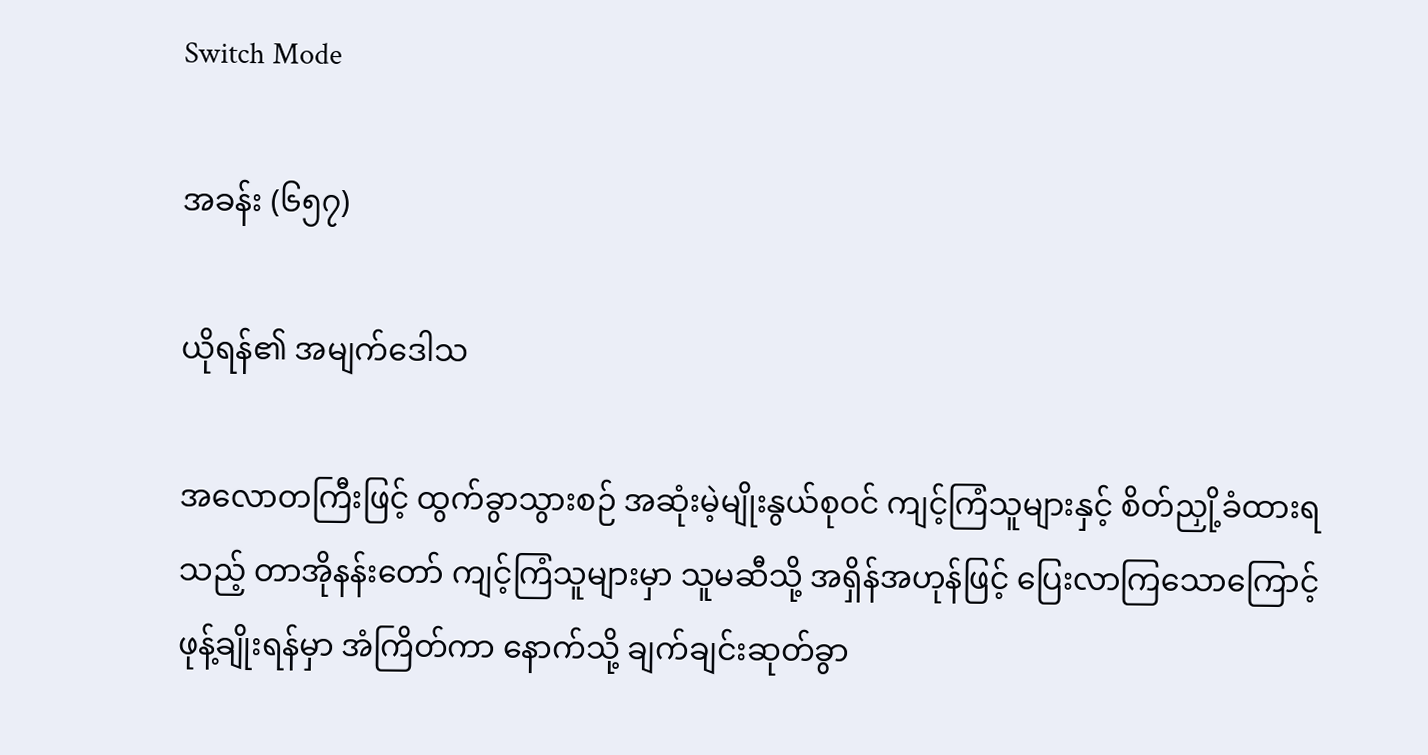Switch Mode

အခန်း (၆၅၇)

ယိုရန်၏ အမျက်ဒေါသ

အလောတကြီးဖြင့် ထွက်ခွာသွားစဉ် အဆုံးမဲ့မျိုးနွယ်စုဝင် ကျင့်ကြံသူများနှင့် စိတ်ညှို့ခံထားရသည့် တာအိုနန်းတော် ကျင့်ကြံသူများမှာ သူမဆီသို့ အရှိန်အဟုန်ဖြင့် ပြေးလာကြသောကြောင့် ဖုန့်ချိုးရန်မှာ အံကြိတ်ကာ နောက်သို့ ချက်ချင်းဆုတ်ခွာ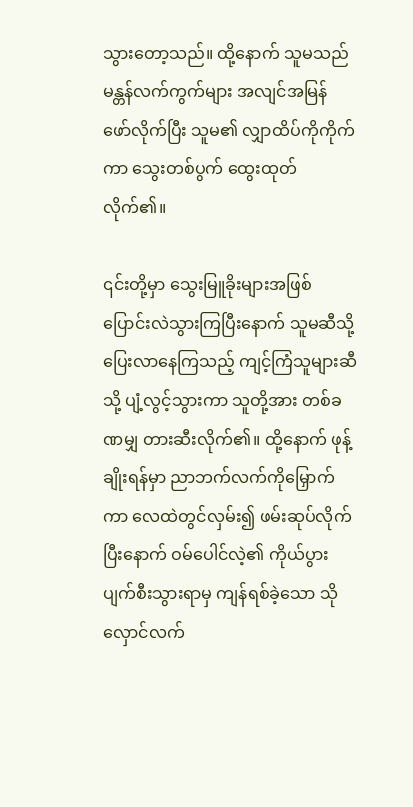သွားတော့သည်။ ထို့နောက် သူမသည် မန္တန်လက်ကွက်များ အလျင်အမြန် ဖော်လိုက်ပြီး သူမ၏ လျှာထိပ်ကိုကိုက်ကာ ‌သွေးတစ်ပွက် ထွေးထုတ်လိုက်၏။

၎င်းတို့မှာ သွေးမြူခိုးများအဖြစ် ပြောင်းလဲသွားကြပြီးနောက် သူမဆီသို့ ပြေးလာနေကြသည့် ကျင့်ကြံသူများဆီသို့ ပျံ့လွင့်သွားကာ သူတို့အား တစ်ခဏမျှ တားဆီးလိုက်၏။ ထို့နောက် ဖုန့်ချိုးရန်မှာ ညာဘက်လက်ကိုမြှောက်ကာ လေထဲတွင်လှမ်း၍ ဖမ်းဆုပ်လိုက်ပြီးနောက် ဝမ်ပေါင်လဲ့၏ ကိုယ်ပွား ပျက်စီးသွားရာမှ ကျန်ရစ်ခဲ့သော သိုလှောင်လက်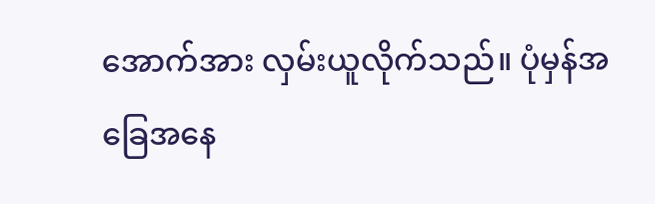အောက်အား လှမ်းယူလိုက်သည်။ ပုံမှန်အခြေအနေ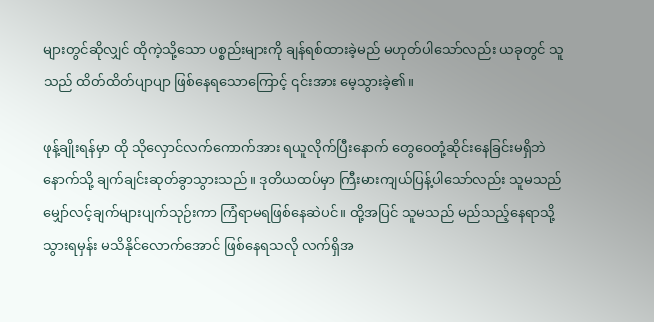များတွင်ဆိုလျှင် ထိုကဲ့သို့သော ပစ္စည်းများကို ချန်ရစ်ထားခဲ့မည် မဟုတ်ပါသော်လည်း ယခုတွင် သူသည် ထိတ်ထိတ်ပျာပျာ ဖြစ်နေရသောကြောင့် ၎င်းအား မေ့သွားခဲ့၏။

ဖုန့်ချိုးရန်မှာ ထို သိုလှောင်လက်ကောက်အား ရယူလိုက်ပြီးနောက် တွေဝေတုံ့ဆိုင်းနေခြင်းမရှိဘဲ နောက်သို့ ချက်ချင်းဆုတ်ခွာသွားသည်။ ဒုတိယထပ်မှာ ကြီးမားကျယ်ပြန့်ပါသော်လည်း သူမသည် မျှော်လင့်ချက်များပျက်သုဉ်းကာ ကြံရာမရဖြစ်နေဆဲပင်။ ထို့အပြင် သူမသည် မည်သည့်နေရာသို့ သွားရမှန်း မသိနိုင်လောက်အောင် ဖြစ်နေရသလို လက်ရှိအ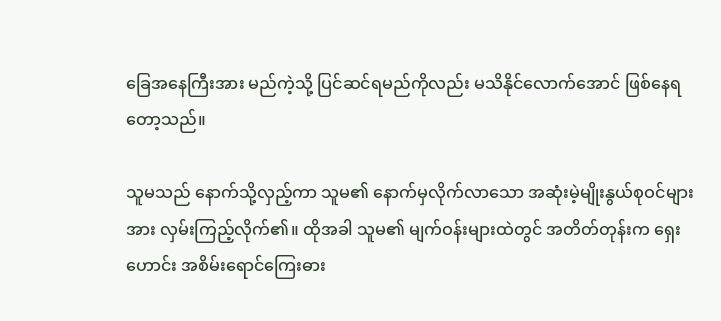ခြေအနေကြီးအား မည်ကဲ့သို့ ပြင်ဆင်ရမည်ကိုလည်း မသိနိုင်လောက်အောင် ဖြစ်နေရတော့သည်။

သူမသည် နောက်သို့လှည့်ကာ သူမ၏ နောက်မှလိုက်လာသော အဆုံးမဲ့မျိုးနွယ်စုဝင်များအား လှမ်းကြည့်လိုက်၏။ ထိုအခါ သူမ၏ မျက်ဝန်းများထဲတွင် အတိတ်တုန်းက ရှေးဟောင်း အစိမ်းရောင်ကြေးဓား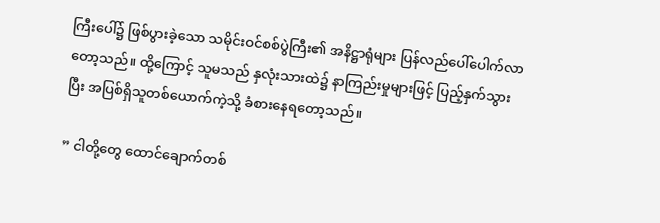ကြီးပေါ်၌ ဖြစ်ပွားခဲ့သော သမိုင်းဝင်စစ်ပွဲကြီး၏ အနိဋ္ဌာရုံများ ပြန်လည်ပေါ်ပေါက်လာတော့သည်။ ထို့ကြောင့် သူမသည် နှလုံးသားထဲ၌ နာကြည်းမှုများဖြင့် ပြည့်နှက်သွားပြီး အပြစ်ရှိသူတစ်ယောက်ကဲ့သို့ ခံစားနေရတော့သည်။

” ငါတို့တွေ ထောင်ချောက်တစ်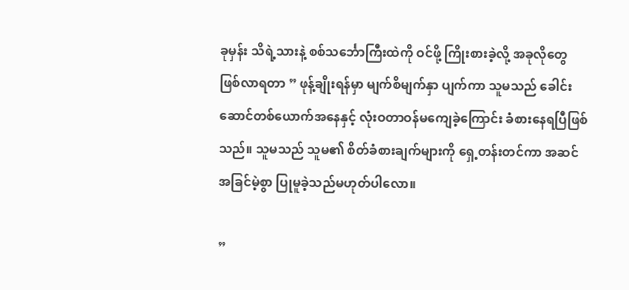ခုမှန်း သိရဲ့သားနဲ့ စစ်သင်္ဘောကြီးထဲကို ဝင်ဖို့ ကြိုးစားခဲ့လို့ အခုလိုတွေ ဖြစ်လာရတာ ” ဖုန့်ချိုးရန်မှာ မျက်စိမျက်နှာ ပျက်ကာ သူမသည် ခေါင်းဆောင်တစ်ယောက်အနေနှင့် လုံးဝတာဝန်မကျေခဲ့ကြောင်း ခံစား‌နေရပြီဖြစ်သည်။ သူမသည် သူမ၏ စိတ်ခံစားချက်များကို ရှေ့တန်းတင်ကာ အဆင်အခြင်မဲ့စွာ ပြုမူခဲ့သည်မဟုတ်ပါလော။

”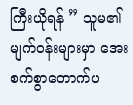ကြီးယိုရန် ” သူမ၏ မျက်ဝန်းများမှာ အေးစက်စွာတောက်ပ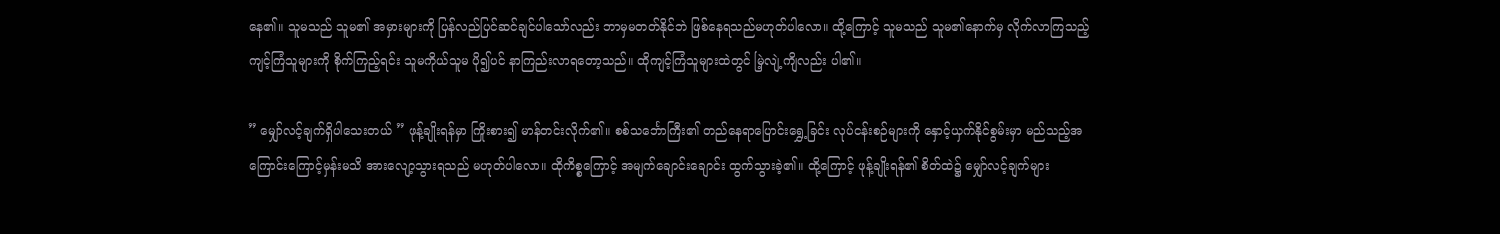နေ၏။ သူမသည် သူမ၏ အမှားများကို ပြန်လည်ပြင်ဆင်ချင်ပါသော်လည်း ဘာမှမတတ်နိုင်ဘဲ ဖြစ်နေရသည်မဟုတ်ပါလော။ ထို့ကြောင့် သူမသည် သူမ၏နောက်မှ လိုက်လာကြသည့် ကျင့်ကြံသူများကို စိုက်ကြည့်ရင်း သူမကိုယ်သူမ ပို၍ပင် နာကြည်းလာရတော့သည်။ ထိုကျင့်ကြံသူများထဲတွင် မြဲ့လျဲ့ကျိလည်း ပါ၏။

” မျှော်လင့်ချက်ရှိပါသေးတယ် ” ဖုန့်ချိုးရန်မှာ ကြိုးစား၍ မာန်တင်းလိုက်၏။ စစ်သင်္ဘောကြီး၏ တည်နေရာပြောင်းရွှေ့ခြင်း လုပ်ငန်းစဉ်များကို နှောင့်ယှက်နိုင်စွမ်းမှာ မည်သည့်အကြောင်းကြောင့်မှန်းမသိ အားလျော့သွားရသည် မဟုတ်ပါလော။ ထိုကိစ္စကြောင့် အမျက်ချောင်းချောင်း ထွက်သွားခဲ့၏။ ထို့ကြောင့် ဖုန့်ချိုးရန်၏ စိတ်ထဲ၌ မျှော်လင့်ချက်များ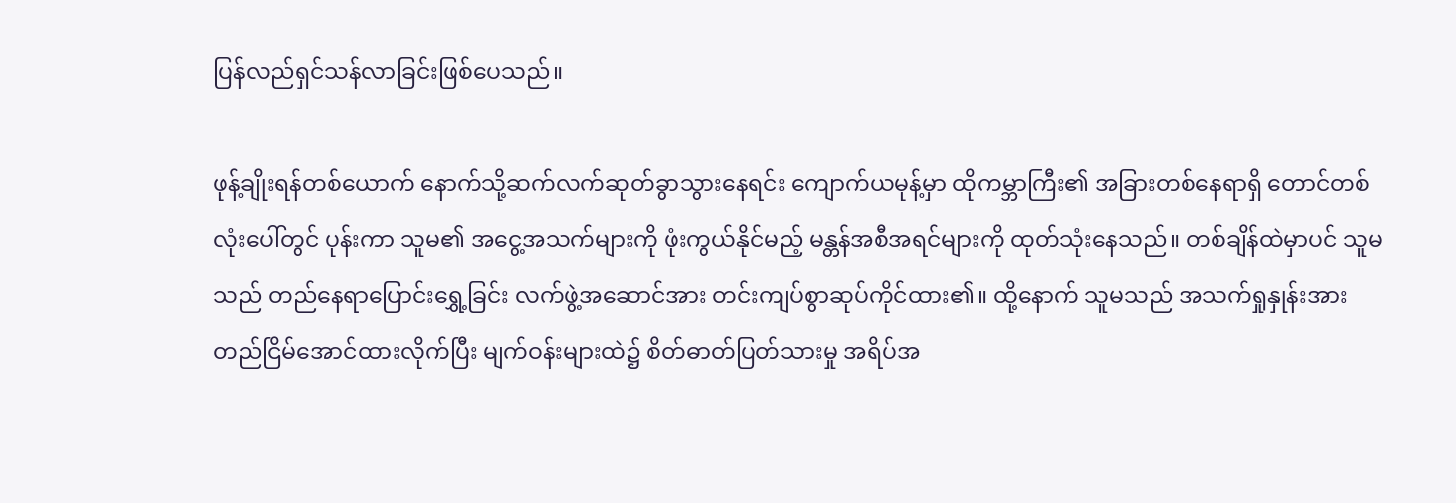ပြန်လည်ရှင်သန်လာခြင်းဖြစ်ပေသည်။

ဖုန့်ချိုးရန်တစ်ယောက် နောက်သို့ဆက်လက်ဆုတ်ခွာသွားနေရင်း ကျောက်ယမုန့်မှာ ထိုကမ္ဘာကြီး၏ အခြားတစ်နေရာရှိ တောင်တစ်လုံးပေါ်တွင် ပုန်းကာ သူမ၏ အငွေ့အသက်များကို ဖုံးကွယ်နိုင်မည့် မန္တန်အစီအရင်များကို ထုတ်သုံးနေသည်။ တစ်ချိန်ထဲမှာပင် သူမသည် တည်နေရာပြောင်းရွှေ့ခြင်း လက်ဖွဲ့အဆောင်အား တင်းကျပ်စွာဆုပ်ကိုင်ထား၏။ ထို့နောက် သူမသည် အသက်ရှုနှုန်းအား တည်ငြိမ်အောင်ထားလိုက်ပြီး မျက်ဝန်းများထဲ၌ စိတ်ဓာတ်ပြတ်သားမှု အရိပ်အ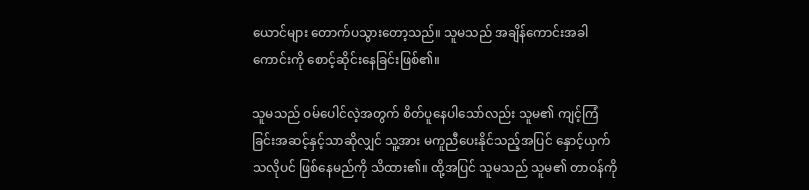ယောင်များ တောက်ပသွားတော့သည်။ သူမသည် အချိန်ကောင်းအခါကောင်းကို စောင့်ဆိုင်းနေခြင်းဖြစ်၏။

သူမသည် ဝမ်ပေါင်လဲ့အတွက် စိတ်ပူနေပါသော်လည်း သူမ၏ ကျင့်ကြံခြင်းအဆင့်နှင့်သာဆိုလျှင် သူ့အား မကူညီပေးနိုင်သည့်အပြင် နှောင့်ယှက်သလိုပင် ဖြစ်နေမည်ကို သိထား၏။ ထို့အပြင် သူမသည် သူမ၏ တာဝန်ကို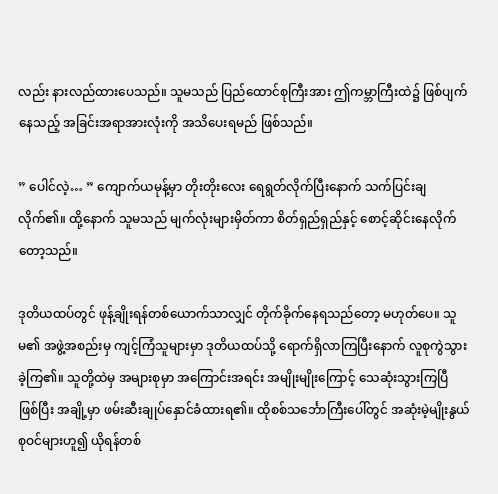လည်း နားလည်ထားပေသည်။ သူမသည် ပြည်ထောင်စုကြီးအား ဤကမ္ဘာကြီးထဲ၌ ဖြစ်ပျက်နေသည့် အခြင်းအရာအားလုံးကို အသိပေးရမည် ဖြစ်သည်။

” ပေါင်လဲ့… ” ကျောက်ယမုန့်မှာ တိုးတိုးလေး ရေရွတ်လိုက်ပြီးနောက် သက်ပြင်းချလိုက်၏။ ထို့နောက် သူမသည် မျက်လုံးများမှိတ်ကာ စိတ်ရှည်ရှည်နှင့် စောင့်ဆိုင်းနေလိုက်တော့သည်။

ဒုတိယထပ်တွင် ဖုန့်ချိုးရန်တစ်ယောက်သာလျှင် တိုက်ခိုက်နေရသည်တော့ မဟုတ်ပေ။ သူမ၏ အဖွဲ့အစည်းမှ ကျင့်ကြံသူများမှာ ဒုတိယထပ်သို့ ရောက်ရှိလာကြပြီးနောက် လူစုကွဲသွားခဲ့ကြ၏။ သူတို့ထဲမှ အများစုမှာ အကြောင်းအရင်း အမျိုးမျိုးကြောင့် သေဆုံးသွားကြပြီ ဖြစ်ပြီး အချို့မှာ ဖမ်းဆီးချုပ်နှောင်ခံထားရ၏။ ထိုစစ်သင်္ဘောကြီးပေါ်တွင် အဆုံးမဲ့မျိုးနွယ်စုဝင်များဟူ၍ ယိုရန်တစ်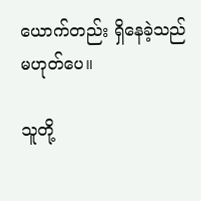ယောက်တည်း ရှိနေခဲ့သည် မဟုတ်ပေ။

သူတို့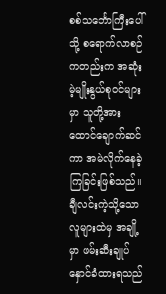စစ်သင်္ဘောကြီးပေါ်သို့ စရောက်လာစဉ်ကတည်းက အဆုံးမဲ့မျိုးနွယ်စုဝင်များမှာ သူတို့အား ထောင်ချောက်ဆင်ကာ အမဲလိုက်နေခဲ့ကြခြင်းဖြစ်သည်။ ချီလင်းကဲ့သို့သော လူများထဲမှ အချို့မှာ ဖမ်းဆီးချုပ်နှောင်ခံထားရသည်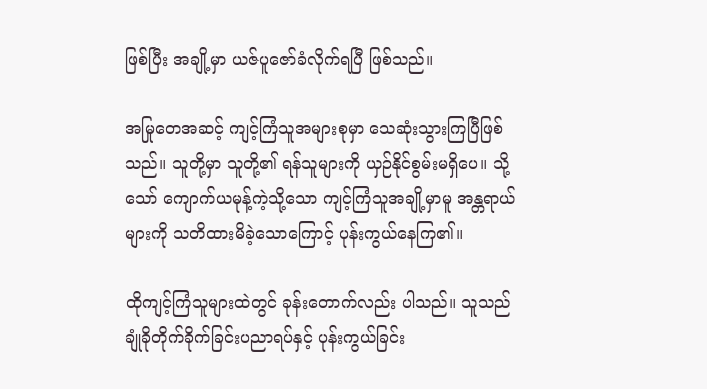ဖြစ်ပြီး အချို့မှာ ယဇ်ပူဇော်ခံလိုက်ရပြီ ဖြစ်သည်။

အမြုတေအဆင့် ကျင့်ကြံသူအများစုမှာ သေဆုံးသွားကြပြီဖြစ်သည်။ သူတို့မှာ သူတို့၏ ရန်သူများကို ယှဉ်နိုင်စွမ်းမရှိပေ။ သို့သော် ကျောက်ယမုန့်ကဲ့သို့သော ကျင့်ကြံသူအချို့မှာမူ အန္တရာယ်များကို သတိထားမိခဲ့သောကြောင့် ပုန်းကွယ်နေကြ၏။

ထိုကျင့်ကြံသူများထဲတွင် ခုန်းတောက်လည်း ပါသည်။ သူသည် ချုံခိုတိုက်ခိုက်ခြင်းပညာရပ်နှင့် ပုန်းကွယ်ခြင်း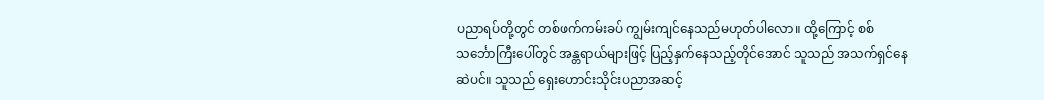ပညာရပ်တို့တွင် တစ်ဖက်ကမ်းခပ် ကျွမ်းကျင်နေသည်မဟုတ်ပါလော။ ထို့ကြောင့် စစ်သင်္ဘောကြီးပေါ်တွင် အန္တရာယ်များဖြင့် ပြည့်နှက်နေသည့်တိုင်အောင် သူသည် အသက်ရှင်နေဆဲပင်။ သူသည် ရှေးဟောင်းသိုင်းပညာအဆင့်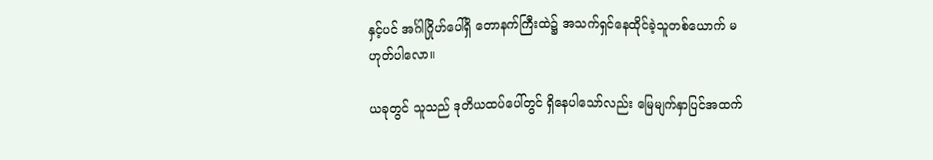နှင့်ပင် အင်္ဂါဂြိုဟ်ပေါ်ရှိ တောနက်ကြီးထဲ၌ အသက်ရှင်နေထိုင်ခဲ့သူတစ်ယောက် မဟုတ်ပါလော။

ယခုတွင် သူသည် ဒုတိယထပ်ပေါ်တွင် ရှိနေပါသော်လည်း မြေမျက်နှာပြင်အထက်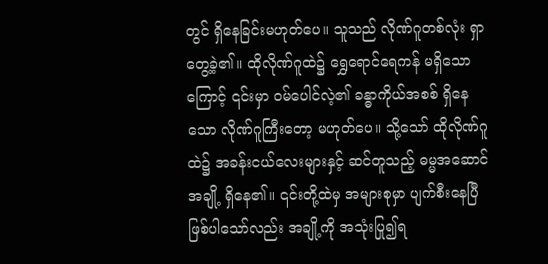တွင် ရှိနေခြင်းမဟုတ်ပေ။ သူသည် လိုဏ်ဂူတစ်လုံး ရှာတွေ့ခဲ့၏။ ထိုလိုဏ်ဂူထဲ၌ ရွှေရောင်ရေကန် မရှိသောကြောင့် ၎င်းမှာ ဝမ်ပေါင်လဲ့၏ ခန္ဓာကိုယ်အစစ် ရှိနေသော လိုဏ်ဂူကြီးတော့ မဟုတ်ပေ။ သို့သော် ထိုလိုဏ်ဂူထဲ၌ အခန်းငယ်လေးများနှင့် ဆင်တူသည့် ဓမ္မအဆောင်အချို့ ရှိနေ၏။ ၎င်းတို့ထဲမှ အများစုမှာ ပျက်စီးနေပြီဖြစ်ပါသော်လည်း အချို့ကို အသုံးပြု၍ရ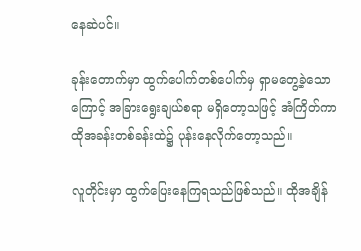နေဆဲပင်။

ခုန်းတောက်မှာ ထွက်ပေါက်တစ်ပေါက်မှ ရှာမတွေ့ခဲ့သောကြောင့် အခြားရွေးချယ်စရာ မရှိတော့သဖြင့် အံကြိတ်ကာ ထိုအခန်းတစ်ခန်းထဲ၌ ပုန်းနေလိုက်တော့သည်။

လူတိုင်းမှာ ထွက်ပြေးနေကြရသည်ဖြစ်သည်။ ထိုအချိန်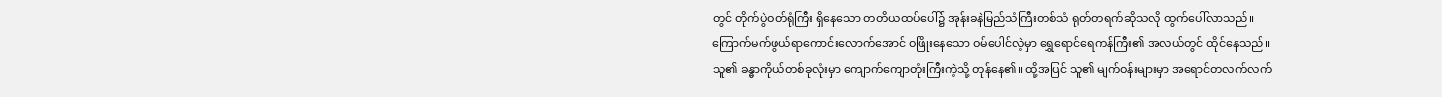တွင် တိုက်ပွဲဝတ်ရုံကြီး ရှိနေသော တတိယထပ်ပေါ်၌ အုန်းခနဲမြည်သံကြီးတစ်သံ ရုတ်တရက်ဆိုသလို ထွက်ပေါ်လာသည်။ ကြောက်မက်ဖွယ်ရာကောင်းလောက်အောင် ဝဖြိုးနေသော ဝမ်ပေါင်လဲ့မှာ ရွှေရောင်ရေကန်ကြီး၏ အလယ်တွင် ထိုင်နေသည်။ သူ၏ ခန္ဓာကိုယ်တစ်ခုလုံးမှာ ကျောက်ကျောတုံးကြီးကဲ့သို့ တုန်နေ၏။ ထို့အပြင် သူ၏ မျက်ဝန်းများမှာ အရောင်တလက်လက်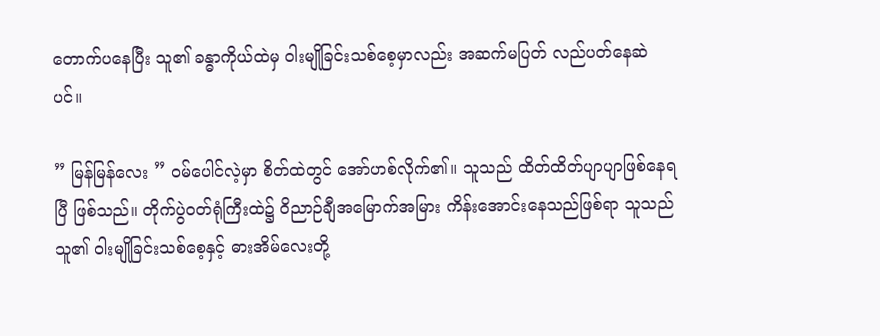တောက်ပနေပြီး သူ၏ ခန္ဓာကိုယ်ထဲမှ ဝါးမျိုခြင်းသစ်စေ့မှာလည်း အဆက်မပြတ် လည်ပတ်နေဆဲပင်။

” မြန်မြန်လေး ” ဝမ်ပေါင်လဲ့မှာ စိတ်ထဲတွင် အော်ဟစ်လိုက်၏။ သူသည် ထိတ်ထိတ်ပျာပျာဖြစ်နေရပြီ ဖြစ်သည်။ တိုက်ပွဲဝတ်ရုံကြီးထဲ၌ ဝိညာဉ်ချီအမြောက်အမြား ကိန်းအောင်းနေသည်ဖြစ်ရာ သူသည် သူ၏ ဝါးမျိုခြင်းသစ်စေ့နှင့် ဓားအိမ်လေးတို့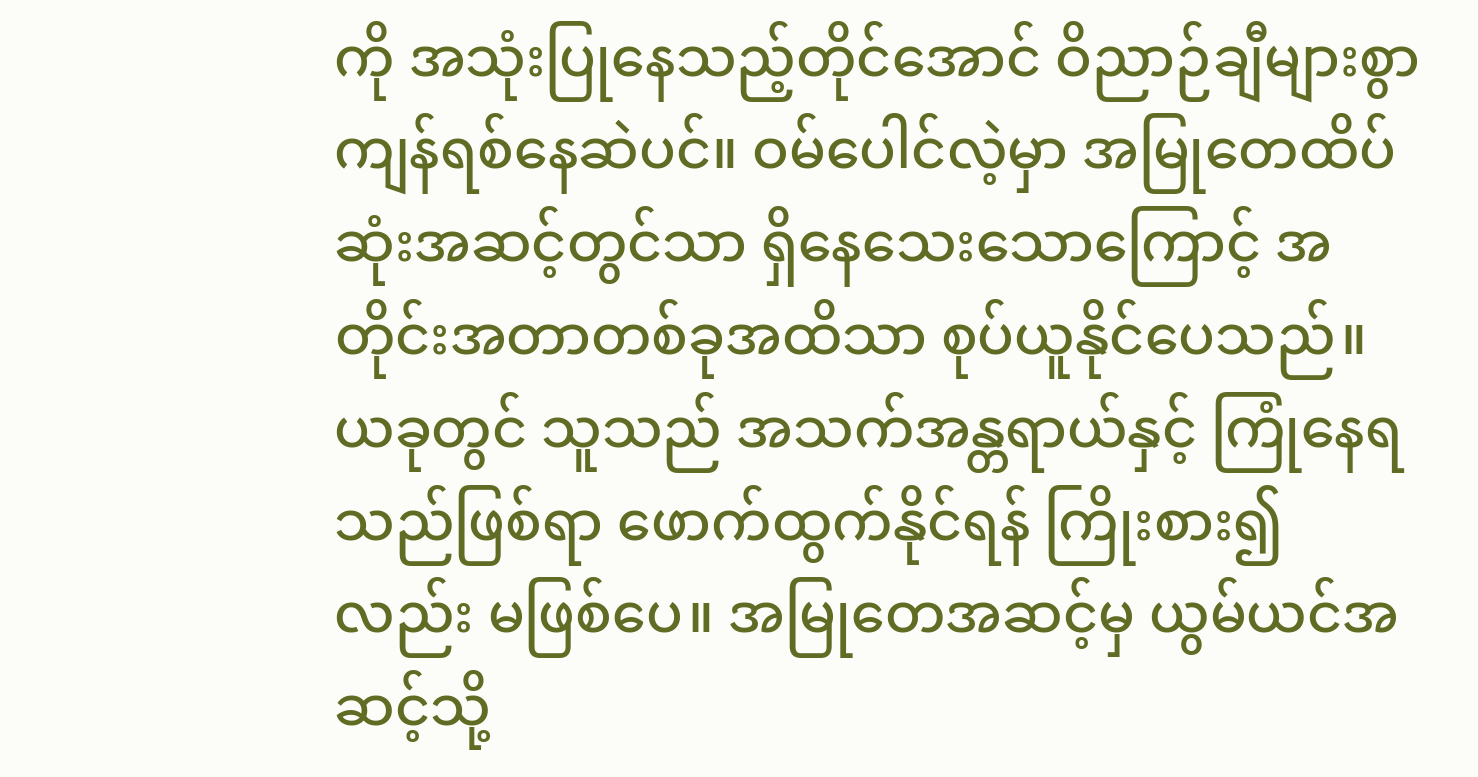ကို အသုံးပြုနေသည့်တိုင်အောင် ဝိညာဉ်ချီများစွာ ကျန်ရစ်နေဆဲပင်။ ဝမ်ပေါင်လဲ့မှာ အမြုတေထိပ်ဆုံးအဆင့်တွင်သာ ရှိနေသေးသောကြောင့် အတိုင်းအတာတစ်ခုအထိသာ စုပ်ယူနိုင်ပေသည်။ ယခုတွင် သူသည် အသက်အန္တရာယ်နှင့် ကြုံနေရသည်ဖြစ်ရာ ဖောက်ထွက်နိုင်ရန် ကြိုးစား၍လည်း မဖြစ်ပေ။ အမြုတေအဆင့်မှ ယွမ်ယင်အဆင့်သို့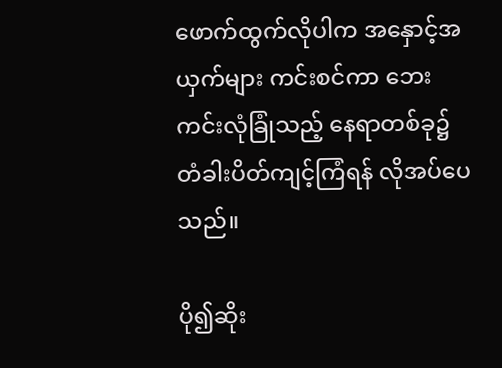ဖောက်ထွက်လိုပါက အနှောင့်အယှက်များ ကင်းစင်ကာ ဘေးကင်းလုံခြုံသည့် နေရာတစ်ခု၌ တံခါးပိတ်ကျင့်ကြံရန် လိုအပ်ပေသည်။

ပို၍ဆိုး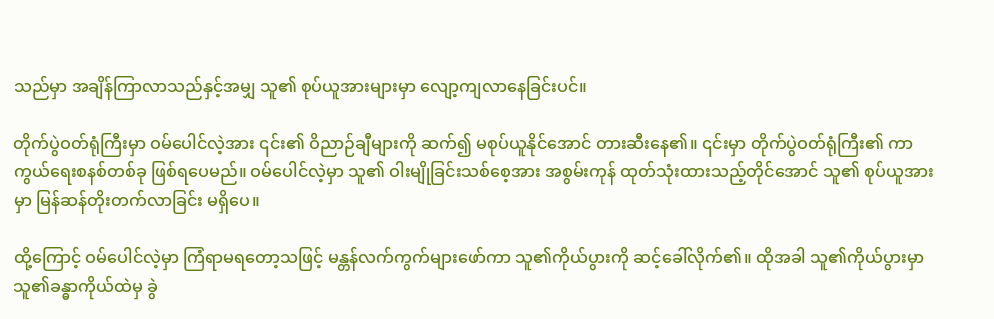သည်မှာ အချိန်ကြာလာသည်နှင့်အမျှ သူ၏ စုပ်ယူအားများမှာ လျော့ကျလာနေခြင်းပင်။

တိုက်ပွဲဝတ်ရုံကြီးမှာ ဝမ်ပေါင်လဲ့အား ၎င်း၏ ဝိညာဉ်ချီများကို ဆက်၍ မစုပ်ယူနိုင်အောင် တားဆီးနေ၏။ ၎င်းမှာ တိုက်ပွဲဝတ်ရုံကြီး၏ ကာကွယ်ရေးစနစ်တစ်ခု ဖြစ်ရပေမည်။ ဝမ်ပေါင်လဲ့မှာ သူ၏ ဝါးမျိုခြင်းသစ်စေ့အား အစွမ်းကုန် ထုတ်သုံးထားသည့်တိုင်အောင် သူ၏ စုပ်ယူအားမှာ မြန်ဆန်တိုးတက်လာခြင်း မရှိပေ။

ထို့ကြောင့် ဝမ်ပေါင်လဲ့မှာ ကြံရာမရတော့သဖြင့် မန္တန်လက်ကွက်များဖော်ကာ သူ၏ကိုယ်ပွားကို ဆင့်ခေါ်လိုက်၏။ ထိုအခါ သူ၏ကိုယ်ပွားမှာ သူ၏ခန္ဓာကိုယ်ထဲမှ ခွဲ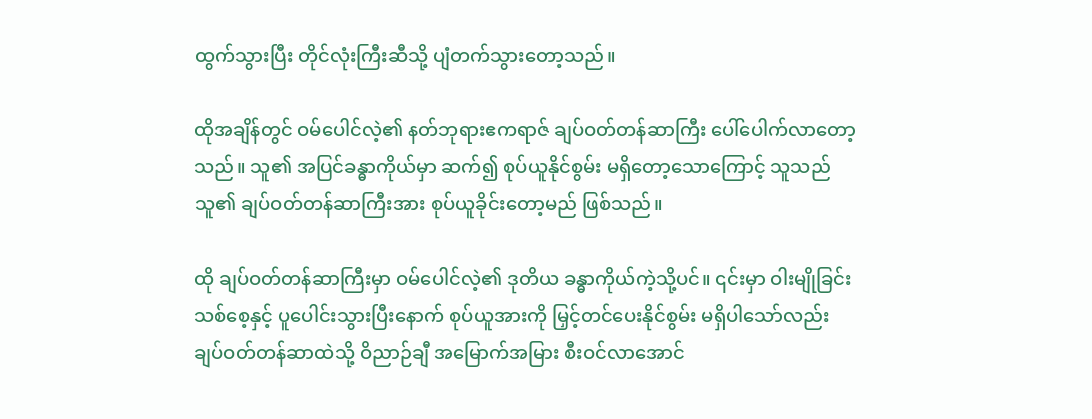ထွက်သွားပြီး တိုင်လုံးကြီးဆီသို့ ပျံတက်သွားတော့သည်။

ထိုအချိန်တွင် ဝမ်ပေါင်လဲ့၏ နတ်ဘုရားဧကရာဇ် ချပ်ဝတ်တန်ဆာကြီး ပေါ်ပေါက်လာတော့သည်။ သူ၏ အပြင်ခန္ဓာကိုယ်မှာ ဆက်၍ စုပ်ယူနိုင်စွမ်း မရှိတော့သောကြောင့် သူသည် သူ၏ ချပ်ဝတ်တန်ဆာကြီးအား စုပ်ယူခိုင်းတော့မည် ဖြစ်သည်။

ထို ချပ်ဝတ်တန်ဆာကြီးမှာ ဝမ်ပေါင်လဲ့၏ ဒုတိယ ခန္ဓာကိုယ်ကဲ့သို့ပင်။ ၎င်းမှာ ဝါးမျိုခြင်းသစ်စေ့နှင့် ပူပေါင်းသွားပြီးနောက် စုပ်ယူအားကို မြှင့်တင်ပေးနိုင်စွမ်း မရှိပါသော်လည်း ချပ်ဝတ်တန်ဆာထဲသို့ ဝိညာဉ်ချီ အမြောက်အမြား စီးဝင်လာအောင်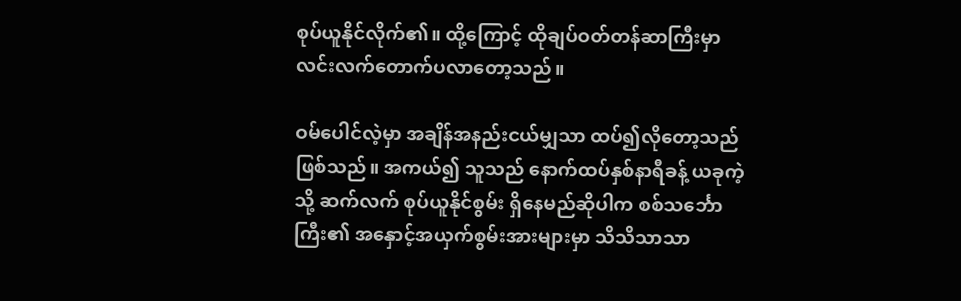စုပ်ယူနိုင်လိုက်၏။ ထို့ကြောင့် ထိုချပ်ဝတ်တန်ဆာကြီးမှာ လင်းလက်တောက်ပလာတော့သည်။

ဝမ်ပေါင်လဲ့မှာ အချိန်အနည်းငယ်မျှသာ ထပ်၍လိုတော့သည် ဖြစ်သည်။ အကယ်၍ သူသည် နောက်ထပ်နှစ်နာရီခန့် ယခုကဲ့သို့ ဆက်လက် စုပ်ယူနိုင်စွမ်း ရှိနေမည်ဆိုပါက စစ်သင်္ဘောကြီး၏ အနှောင့်အယှက်စွမ်းအားများမှာ သိသိသာသာ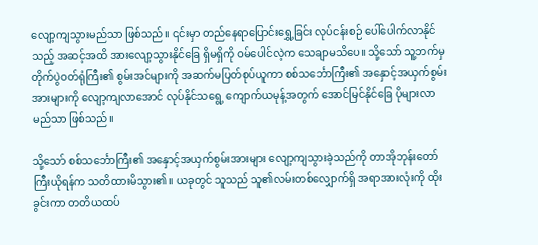လျော့ကျသွားမည်သာ ဖြစ်သည်။ ၎င်းမှာ တည်နေရာပြောင်းရွှေ့ခြင်း လုပ်ငန်းစဉ် ပေါ်ပေါက်လာနိုင်သည့် အဆင့်အထိ အားလျော့သွားနိုင်ခြေ ရှိမရှိကို ဝမ်ပေါင်လဲ့က သေချာမသိပေ။ သို့သော် သူ့ဘက်မှ တိုက်ပွဲဝတ်ရုံကြီး၏ စွမ်းအင်များကို အဆက်မပြတ်စုပ်ယူကာ စစ်သင်္ဘောကြီး၏ အနှောင့်အယှက်စွမ်းအားများကို လျော့ကျလာအောင် လုပ်နိုင်သရွေ့ ကျောက်ယမုန့်အတွက် အောင်မြင်နိုင်ခြေ ပိုများလာမည်သာ ဖြစ်သည်။

သို့သော် စစ်သင်္ဘောကြီး၏ အနှောင့်အယှက်စွမ်းအားများ လျော့ကျသွားခဲ့သည်ကို တာအိုဘုန်းတော်ကြီးယိုရန်က သတိထားမိသွား၏။ ယခုတွင် သူသည် သူ၏လမ်းတစ်လျှောက်ရှိ အရာအားလုံးကို ထိုးခွင်းကာ တတိယထပ်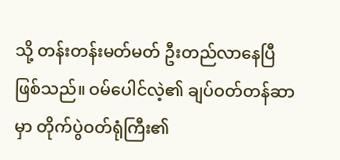သို့ တန်းတန်းမတ်မတ် ဦးတည်လာနေပြီဖြစ်သည်။ ဝမ်ပေါင်လဲ့၏ ချပ်ဝတ်တန်ဆာမှာ တိုက်ပွဲဝတ်ရုံကြီး၏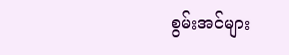စွမ်းအင်များ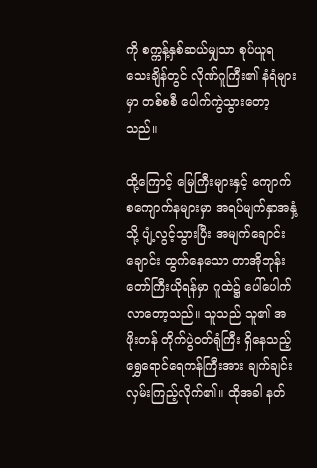ကို စက္ကန့်နှစ်ဆယ်မျှသာ စုပ်ယူရသေးချိန်တွင် လိုဏ်ဂူကြီး၏ နံရံများမှာ တစ်စစီ ပေါက်ကွဲသွားတော့သည်။

ထို့ကြောင့် မြေကြီး‌များနှင့် ကျောက်စကျောက်နများမှာ အရပ်မျက်နှာအနှံ့သို့ ပျံ့လွင့်သွားပြီး အမျက်ချောင်းချောင်း ထွက်နေသော တာအိုဘုန်းတော်ကြီးယိုရန်မှာ ဂူထဲ၌ ပေါ်ပေါက်လာတော့သည်။ သူသည် သူ၏ အဖိုးတန် တိုက်ပွဲဝတ်ရုံကြီး ရှိနေသည့် ရွှေရောင်ရေကန်ကြီးအား ချက်ချင်း လှမ်းကြည့်လိုက်၏။ ထိုအခါ နတ်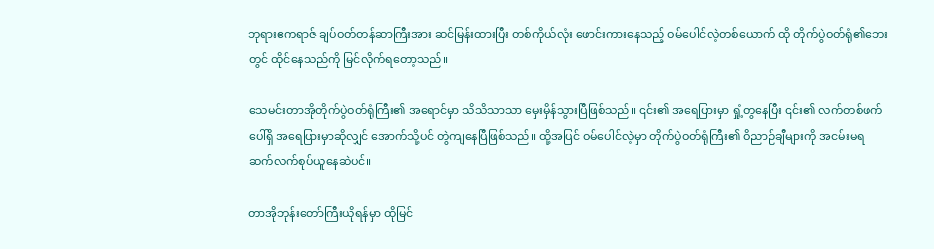ဘုရားဧကရာဇ် ချပ်ဝတ်တန်ဆာကြီးအား ဆင်မြန်းထားပြီး တစ်ကိုယ်လုံး ဖောင်းကားနေသည့် ဝမ်ပေါင်လဲ့တစ်ယောက် ထို တိုက်ပွဲဝတ်ရုံ၏ဘေးတွင် ထိုင်နေသည်ကို မြင်လိုက်ရတော့သည်။

သေမင်းတာအိုတိုက်ပွဲဝတ်ရုံကြီး၏ အရောင်မှာ သိသိသာသာ မှေးမှိန်သွားပြီဖြစ်သည်။ ၎င်း၏ အရေပြားမှာ ရှုံ့တွနေပြီး ၎င်း၏ လက်တစ်ဖက်ပေါ်ရှိ အရေပြားမှာဆိုလျှင် အောက်သို့ပင် တွဲကျနေပြီဖြစ်သည်။ ထို့အပြင် ဝမ်ပေါင်လဲ့မှာ တိုက်ပွဲဝတ်ရုံကြီး၏ ဝိညာဉ်ချီများကို အငမ်းမရ ဆက်လက်စုပ်ယူနေဆဲပင်။

တာအိုဘုန်းတော်ကြီးယိုရန်မှာ ထိုမြင်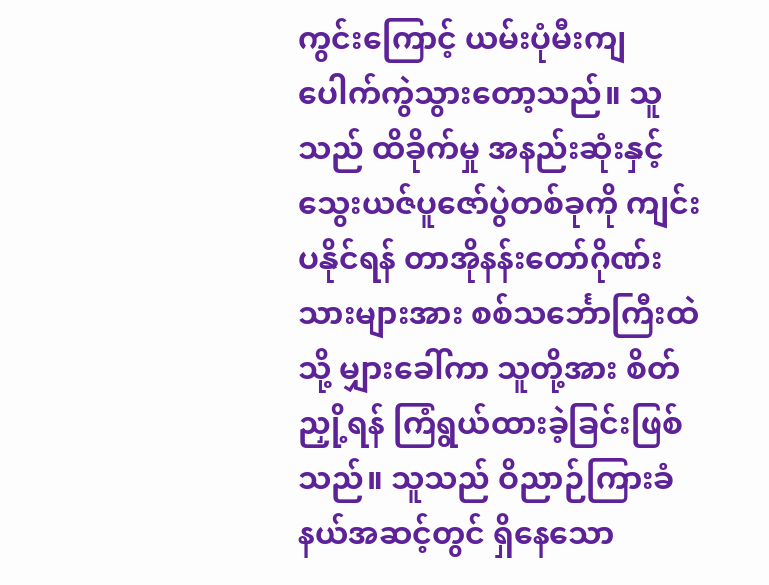ကွင်းကြောင့် ယမ်းပုံမီးကျ ပေါက်ကွဲသွားတော့သည်။ သူသည် ထိခိုက်မှု အနည်းဆုံးနှင့် သွေးယဇ်ပူဇော်ပွဲတစ်ခုကို ကျင်းပနိုင်ရန် တာအိုနန်းတော်ဂိုဏ်းသားများအား စစ်သင်္ဘောကြီးထဲသို့ မျှားခေါ်ကာ သူတို့အား စိတ်ညှို့ရန် ကြံရွယ်ထားခဲ့ခြင်းဖြစ်သည်။ သူသည် ဝိညာဉ်ကြားခံနယ်အဆင့်တွင် ရှိနေသော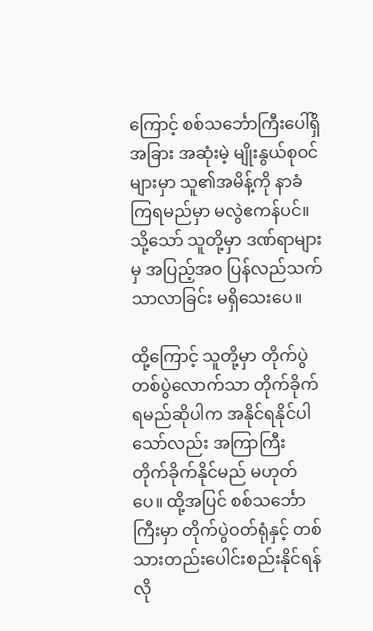ကြောင့် စစ်သင်္ဘောကြီးပေါ်ရှိ အခြား အဆုံးမဲ့ မျိုးနွယ်စုဝင်များမှာ သူ၏အမိန့်ကို နာခံကြရမည်မှာ မလွဲဧကန်ပင်။ သို့သော် သူတို့မှာ ဒဏ်ရာများမှ အပြည့်အဝ ပြန်လည်သက်သာလာခြင်း မရှိသေးပေ။

ထို့ကြောင့် သူတို့မှာ တိုက်ပွဲတစ်ပွဲလောက်သာ တိုက်ခိုက်ရမည်ဆိုပါက အနိုင်ရနိုင်ပါသော်လည်း အကြာကြီး တိုက်ခိုက်နိုင်မည် မဟုတ်ပေ။ ထို့အပြင် စစ်သင်္ဘောကြီးမှာ တိုက်ပွဲဝတ်ရုံနှင့် တစ်သားတည်းပေါင်းစည်းနိုင်ရန် လို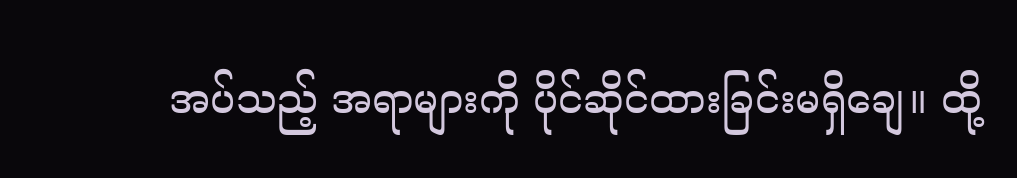အပ်သည့် အရာများကို ပိုင်ဆိုင်ထားခြင်းမရှိချေ။ ထို့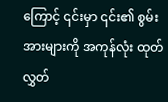ကြောင့် ၎င်းမှာ ၎င်း၏ စွမ်းအားများကို အကုန်လုံး ထုတ်လွှတ်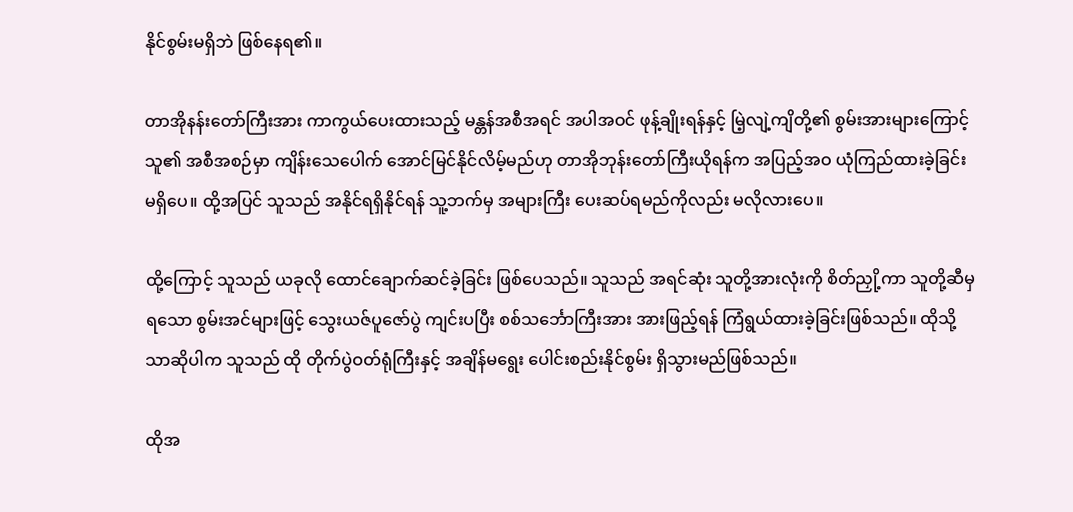နိုင်စွမ်းမရှိဘဲ ဖြစ်နေရ၏။

တာအိုနန်းတော်ကြီးအား ကာကွယ်ပေးထားသည့် မန္တန်အစီအရင် အပါအဝင် ဖုန့်ချိုးရန်နှင့် မြဲ့လျဲ့ကျိတို့၏ စွမ်းအားများကြောင့် သူ၏ အစီအစဉ်မှာ ကျိန်းသေပေါက် အောင်မြင်နိုင်လိမ့်မည်ဟု တာအိုဘုန်းတော်ကြီးယိုရန်က အပြည့်အဝ ယုံကြည်ထားခဲ့ခြင်း မရှိပေ။ ထို့အပြင် သူသည် အနိုင်ရရှိနိုင်ရန် သူ့ဘက်မှ အများကြီး ပေးဆပ်ရမည်ကိုလည်း မလိုလားပေ။

ထို့ကြောင့် သူသည် ယခုလို ထောင်ချောက်ဆင်ခဲ့ခြင်း ဖြစ်ပေသည်။ သူသည် အရင်ဆုံး သူတို့အားလုံးကို စိတ်ညှို့ကာ သူတို့ဆီမှရသော စွမ်းအင်များဖြင့် သွေးယဇ်ပူဇော်ပွဲ ကျင်းပပြီး စစ်သင်္ဘောကြီးအား အားဖြည့်ရန် ကြံရွယ်ထားခဲ့ခြင်းဖြစ်သည်။ ထိုသို့သာဆိုပါက သူသည် ထို တိုက်ပွဲဝတ်ရုံကြီးနှင့် အချိန်မရွေး ပေါင်းစည်းနိုင်စွမ်း ရှိသွားမည်ဖြစ်သည်။

ထိုအ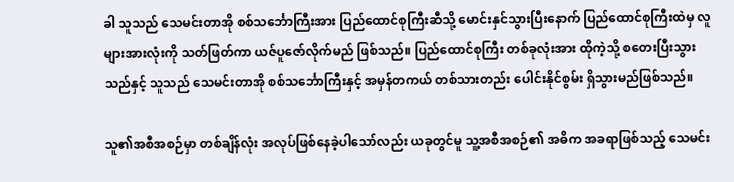ခါ သူသည် သေမင်းတာအို စစ်သင်္ဘောကြီးအား ပြည်ထောင်စုကြီးဆီသို့ မောင်းနှင်သွားပြီးနောက် ပြည်ထောင်စုကြီးထဲမှ လူများအားလုံးကို သတ်ဖြတ်ကာ ယဇ်ပူဇော်လိုက်မည် ဖြစ်သည်။ ပြည်‌ထောင်စုကြီး တစ်ခုလုံးအား ထိုကဲ့သို့ စတေးပြီးသွားသည်နှင့် သူသည် သေမင်းတာအို စစ်သင်္ဘောကြီးနှင့် အမှန်တကယ် တစ်သားတည်း ပေါင်းနိုင်စွမ်း ရှိသွားမည်ဖြစ်သည်။

သူ၏အစီအစဉ်မှာ တစ်ချိန်လုံး အလုပ်ဖြစ်နေခဲ့ပါသော်လည်း ယခုတွင်မူ သူ့အစီအစဉ်၏ အဓိက အခရာဖြစ်သည့် သေမင်း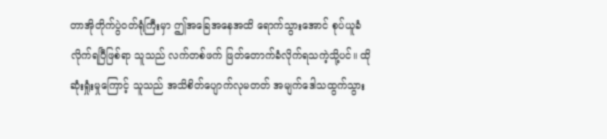တာအိုတိုက်ပွဲဝတ်ရုံကြီးမှာ ဤအခြေ‌အနေအထိ ရောက်သွားအောင် စုပ်ယူခံလိုက်ရပြီဖြစ်ရာ သူသည် လက်တစ်ဖက် ဖြတ်တောက်ခံလိုက်ရသကဲ့သို့ပင်။ ထို ဆုံးရှုံးမှုကြောင့် သူသည် အသိစိတ်ပျောက်လုမတတ် အမျက်ဒေါသထွက်သွား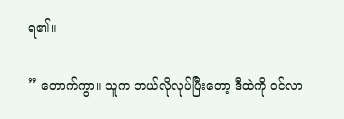ရ၏။

” တောက်ကွာ။ သူက ဘယ်လိုလုပ်ပြီးတော့ ဒီထဲကို ဝင်လာ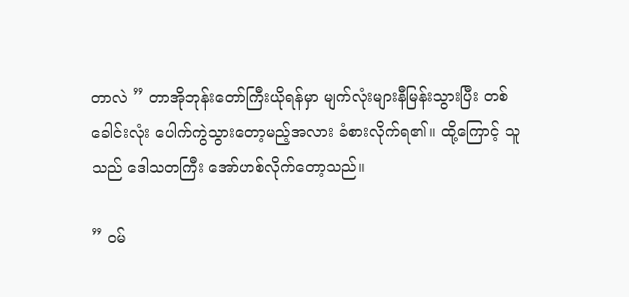တာလဲ ” တာအိုဘုန်းတော်ကြီးယိုရန်မှာ မျက်လုံးများနီမြန်းသွားပြီး တစ်ခေါင်းလုံး ပေါက်ကွဲသွားတော့မည့်အလား ခံစားလိုက်ရ၏။ ထို့ကြောင့် သူသည် ဒေါသတကြီး အော်ဟစ်လိုက်တော့သည်။

” ဝမ်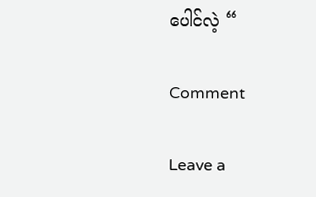ပေါင်လဲ့ “

Comment

Leave a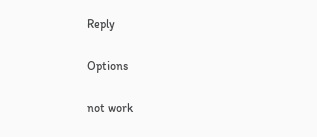Reply

Options

not work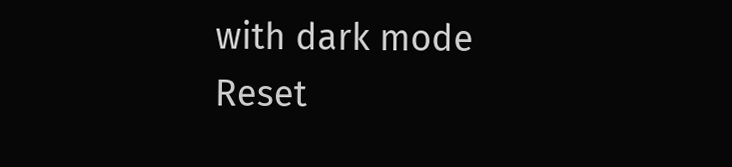with dark mode
Reset